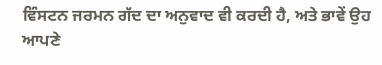ਵਿੰਸਟਨ ਜਰਮਨ ਗੱਦ ਦਾ ਅਨੁਵਾਦ ਵੀ ਕਰਦੀ ਹੈ, ਅਤੇ ਭਾਵੇਂ ਉਹ ਆਪਣੇ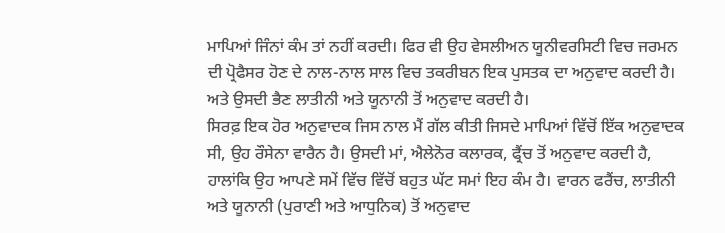ਮਾਪਿਆਂ ਜਿੰਨਾਂ ਕੰਮ ਤਾਂ ਨਹੀਂ ਕਰਦੀ। ਫਿਰ ਵੀ ਉਹ ਵੇਸਲੀਅਨ ਯੂਨੀਵਰਸਿਟੀ ਵਿਚ ਜਰਮਨ ਦੀ ਪ੍ਰੋਫੈਸਰ ਹੋਣ ਦੇ ਨਾਲ-ਨਾਲ ਸਾਲ ਵਿਚ ਤਕਰੀਬਨ ਇਕ ਪੁਸਤਕ ਦਾ ਅਨੁਵਾਦ ਕਰਦੀ ਹੈ। ਅਤੇ ਉਸਦੀ ਭੈਣ ਲਾਤੀਨੀ ਅਤੇ ਯੂਨਾਨੀ ਤੋਂ ਅਨੁਵਾਦ ਕਰਦੀ ਹੈ।
ਸਿਰਫ਼ ਇਕ ਹੋਰ ਅਨੁਵਾਦਕ ਜਿਸ ਨਾਲ ਮੈਂ ਗੱਲ ਕੀਤੀ ਜਿਸਦੇ ਮਾਪਿਆਂ ਵਿੱਚੋਂ ਇੱਕ ਅਨੁਵਾਦਕ ਸੀ, ਉਹ ਰੌਸੇਨਾ ਵਾਰੈਨ ਹੈ। ਉਸਦੀ ਮਾਂ, ਐਲੇਨੋਰ ਕਲਾਰਕ, ਫ੍ਰੈਂਚ ਤੋਂ ਅਨੁਵਾਦ ਕਰਦੀ ਹੈ, ਹਾਲਾਂਕਿ ਉਹ ਆਪਣੇ ਸਮੇਂ ਵਿੱਚ ਵਿੱਚੋਂ ਬਹੁਤ ਘੱਟ ਸਮਾਂ ਇਹ ਕੰਮ ਹੈ। ਵਾਰਨ ਫਰੈਂਚ, ਲਾਤੀਨੀ ਅਤੇ ਯੂਨਾਨੀ (ਪੁਰਾਣੀ ਅਤੇ ਆਧੁਨਿਕ) ਤੋਂ ਅਨੁਵਾਦ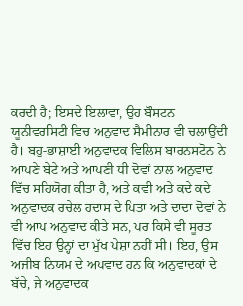ਕਰਦੀ ਹੈ; ਇਸਦੇ ਇਲਾਵਾ, ਉਹ ਬੌਸਟਨ ਯੂਨੀਵਰਸਿਟੀ ਵਿਚ ਅਨੁਵਾਦ ਸੈਮੀਨਾਰ ਵੀ ਚਲਾਉਂਦੀ ਹੈ। ਬਹੁ-ਭਾਸ਼ਾਈ ਅਨੁਵਾਦਕ ਵਿਲਿਸ ਬਾਰਨਸਟੋਨ ਨੇ ਆਪਣੇ ਬੇਟੇ ਅਤੇ ਆਪਣੀ ਧੀ ਦੋਵਾਂ ਨਾਲ ਅਨੁਵਾਦ ਵਿੱਚ ਸਹਿਯੋਗ ਕੀਤਾ ਹੈ, ਅਤੇ ਕਵੀ ਅਤੇ ਕਦੇ ਕਦੇ ਅਨੁਵਾਦਕ ਰਚੇਲ ਹਦਾਸ ਦੇ ਪਿਤਾ ਅਤੇ ਦਾਦਾ ਦੋਵਾਂ ਨੇ ਵੀ ਆਪ ਅਨੁਵਾਦ ਕੀਤੇ ਸਨ, ਪਰ ਕਿਸੇ ਵੀ ਸੂਰਤ ਵਿੱਚ ਇਹ ਉਨ੍ਹਾਂ ਦਾ ਮੁੱਖ ਪੇਸ਼ਾ ਨਹੀਂ ਸੀ। ਇਹ, ਉਸ ਅਜੀਬ ਨਿਯਮ ਦੇ ਅਪਵਾਦ ਹਨ ਕਿ ਅਨੁਵਾਦਕਾਂ ਦੇ ਬੱਚੇ, ਜੇ ਅਨੁਵਾਦਕ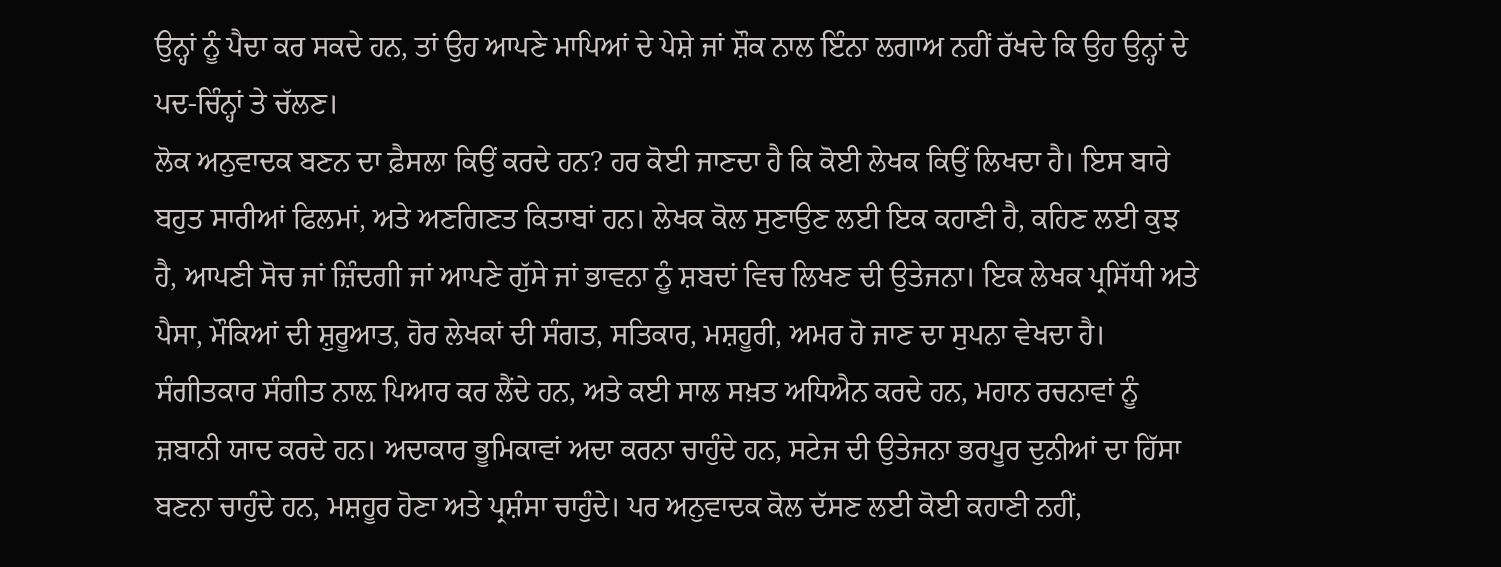ਉਨ੍ਹਾਂ ਨੂੰ ਪੈਦਾ ਕਰ ਸਕਦੇ ਹਨ, ਤਾਂ ਉਹ ਆਪਣੇ ਮਾਪਿਆਂ ਦੇ ਪੇਸ਼ੇ ਜਾਂ ਸ਼ੌਕ ਨਾਲ ਇੰਨਾ ਲਗਾਅ ਨਹੀਂ ਰੱਖਦੇ ਕਿ ਉਹ ਉਨ੍ਹਾਂ ਦੇ ਪਦ-ਚਿੰਨ੍ਹਾਂ ਤੇ ਚੱਲਣ।
ਲੋਕ ਅਨੁਵਾਦਕ ਬਣਨ ਦਾ ਫ਼ੈਸਲਾ ਕਿਉਂ ਕਰਦੇ ਹਨ? ਹਰ ਕੋਈ ਜਾਣਦਾ ਹੈ ਕਿ ਕੋਈ ਲੇਖਕ ਕਿਉਂ ਲਿਖਦਾ ਹੈ। ਇਸ ਬਾਰੇ ਬਹੁਤ ਸਾਰੀਆਂ ਫਿਲਮਾਂ, ਅਤੇ ਅਣਗਿਣਤ ਕਿਤਾਬਾਂ ਹਨ। ਲੇਖਕ ਕੋਲ ਸੁਣਾਉਣ ਲਈ ਇਕ ਕਹਾਣੀ ਹੈ, ਕਹਿਣ ਲਈ ਕੁਝ ਹੈ, ਆਪਣੀ ਸੋਚ ਜਾਂ ਜ਼ਿੰਦਗੀ ਜਾਂ ਆਪਣੇ ਗੁੱਸੇ ਜਾਂ ਭਾਵਨਾ ਨੂੰ ਸ਼ਬਦਾਂ ਵਿਚ ਲਿਖਣ ਦੀ ਉਤੇਜਨਾ। ਇਕ ਲੇਖਕ ਪ੍ਰਸਿੱਧੀ ਅਤੇ ਪੈਸਾ, ਮੌਕਿਆਂ ਦੀ ਸ਼ੁਰੂਆਤ, ਹੋਰ ਲੇਖਕਾਂ ਦੀ ਸੰਗਤ, ਸਤਿਕਾਰ, ਮਸ਼ਹੂਰੀ, ਅਮਰ ਹੋ ਜਾਣ ਦਾ ਸੁਪਨਾ ਵੇਖਦਾ ਹੈ।
ਸੰਗੀਤਕਾਰ ਸੰਗੀਤ ਨਾਲ਼ ਪਿਆਰ ਕਰ ਲੈਂਦੇ ਹਨ, ਅਤੇ ਕਈ ਸਾਲ ਸਖ਼ਤ ਅਧਿਐਨ ਕਰਦੇ ਹਨ, ਮਹਾਨ ਰਚਨਾਵਾਂ ਨੂੰ ਜ਼ਬਾਨੀ ਯਾਦ ਕਰਦੇ ਹਨ। ਅਦਾਕਾਰ ਭੂਮਿਕਾਵਾਂ ਅਦਾ ਕਰਨਾ ਚਾਹੁੰਦੇ ਹਨ, ਸਟੇਜ ਦੀ ਉਤੇਜਨਾ ਭਰਪੂਰ ਦੁਨੀਆਂ ਦਾ ਹਿੱਸਾ ਬਣਨਾ ਚਾਹੁੰਦੇ ਹਨ, ਮਸ਼ਹੂਰ ਹੋਣਾ ਅਤੇ ਪ੍ਰਸ਼ੰਸਾ ਚਾਹੁੰਦੇ। ਪਰ ਅਨੁਵਾਦਕ ਕੋਲ ਦੱਸਣ ਲਈ ਕੋਈ ਕਹਾਣੀ ਨਹੀਂ,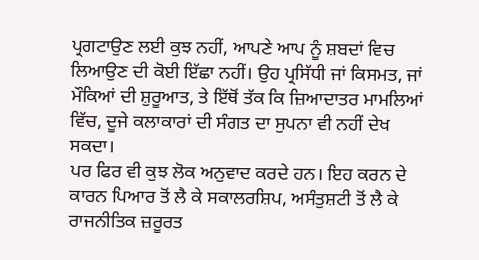ਪ੍ਰਗਟਾਉਣ ਲਈ ਕੁਝ ਨਹੀਂ, ਆਪਣੇ ਆਪ ਨੂੰ ਸ਼ਬਦਾਂ ਵਿਚ ਲਿਆਉਣ ਦੀ ਕੋਈ ਇੱਛਾ ਨਹੀਂ। ਉਹ ਪ੍ਰਸਿੱਧੀ ਜਾਂ ਕਿਸਮਤ, ਜਾਂ ਮੌਕਿਆਂ ਦੀ ਸ਼ੁਰੂਆਤ, ਤੇ ਇੱਥੋਂ ਤੱਕ ਕਿ ਜ਼ਿਆਦਾਤਰ ਮਾਮਲਿਆਂ ਵਿੱਚ, ਦੂਜੇ ਕਲਾਕਾਰਾਂ ਦੀ ਸੰਗਤ ਦਾ ਸੁਪਨਾ ਵੀ ਨਹੀਂ ਦੇਖ ਸਕਦਾ।
ਪਰ ਫਿਰ ਵੀ ਕੁਝ ਲੋਕ ਅਨੁਵਾਦ ਕਰਦੇ ਹਨ। ਇਹ ਕਰਨ ਦੇ ਕਾਰਨ ਪਿਆਰ ਤੋਂ ਲੈ ਕੇ ਸਕਾਲਰਸ਼ਿਪ, ਅਸੰਤੁਸ਼ਟੀ ਤੋਂ ਲੈ ਕੇ ਰਾਜਨੀਤਿਕ ਜ਼ਰੂਰਤ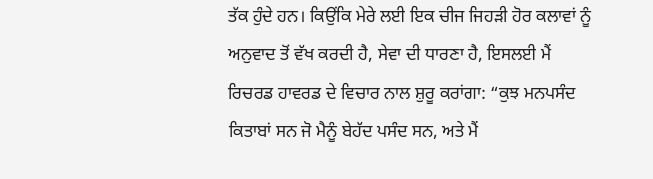ਤੱਕ ਹੁੰਦੇ ਹਨ। ਕਿਉਂਕਿ ਮੇਰੇ ਲਈ ਇਕ ਚੀਜ ਜਿਹੜੀ ਹੋਰ ਕਲਾਵਾਂ ਨੂੰ ਅਨੁਵਾਦ ਤੋਂ ਵੱਖ ਕਰਦੀ ਹੈ, ਸੇਵਾ ਦੀ ਧਾਰਣਾ ਹੈ, ਇਸਲਈ ਮੈਂ ਰਿਚਰਡ ਹਾਵਰਡ ਦੇ ਵਿਚਾਰ ਨਾਲ ਸ਼ੁਰੂ ਕਰਾਂਗਾ: “ਕੁਝ ਮਨਪਸੰਦ ਕਿਤਾਬਾਂ ਸਨ ਜੋ ਮੈਨੂੰ ਬੇਹੱਦ ਪਸੰਦ ਸਨ, ਅਤੇ ਮੈਂ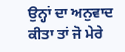ਉਨ੍ਹਾਂ ਦਾ ਅਨੁਵਾਦ ਕੀਤਾ ਤਾਂ ਜੋ ਮੇਰੇ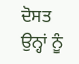ਦੋਸਤ ਉਨ੍ਹਾਂ ਨੂੰ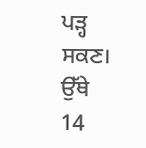ਪੜ੍ਹ ਸਕਣ। ਉੱਥੇ
14